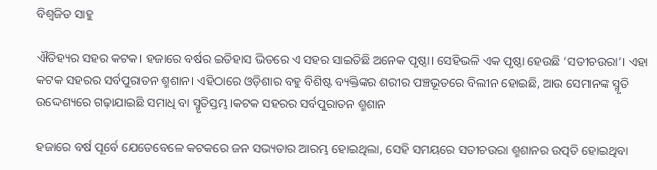ବିଶ୍ଵଜିତ ସାହୁ

ଐତିହ୍ୟର ସହର କଟକ। ହଜାରେ ବର୍ଷର ଇତିହାସ ଭିତରେ ଏ ସହର ସାଇତିଛି ଅନେକ ପୃଷ୍ଠା। ସେହିଭଳି ଏକ ପୃଷ୍ଠା ହେଉଛି ‘ସତୀଚଉରା’। ଏହା କଟକ ସହରର ସର୍ବପୁରାତନ ଶ୍ମଶାନ। ଏହିଠାରେ ଓଡ଼ିଶାର ବହୁ ବିଶିଷ୍ଟ ବ୍ୟକ୍ତିଙ୍କର ଶରୀର ପଞ୍ଚଭୂତରେ ବିଲୀନ ହୋଇଛି, ଆଉ ସେମାନଙ୍କ ସ୍ମୃତି ଉଦ୍ଦେଶ୍ୟରେ ଗଢ଼ାଯାଇଛି ସମାଧି ବା ସ୍ମୃତିସ୍ତମ୍ଭ।କଟକ ସହରର ସର୍ବପୁରାତନ ଶ୍ମଶାନ

ହଜାରେ ବର୍ଷ ପୂର୍ବେ ଯେତେବେଳେ କଟକରେ ଜନ ସଭ୍ୟତାର ଆରମ୍ଭ ହୋଇଥିଲା, ସେହି ସମୟରେ ସତୀଚଉରା ଶ୍ମଶାନର ଉତ୍ପତି ହୋଇଥିବା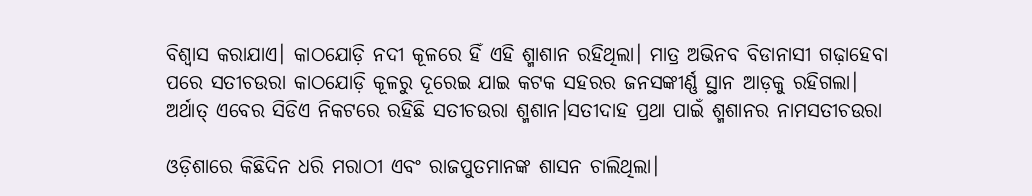ବିଶ୍ଵାସ କରାଯାଏ। କାଠଯୋଡ଼ି ନଦୀ କୂଳରେ ହିଁ ଏହି ଶ୍ମାଶାନ ରହିଥିଲା। ମାତ୍ର ଅଭିନବ ବିଡାନାସୀ ଗଢ଼ାହେବା ପରେ ସତୀଚଉରା କାଠଯୋଡ଼ି କୂଳରୁ ଦୂରେଇ ଯାଇ କଟକ ସହରର ଜନସଙ୍କୀର୍ଣ୍ଣ ସ୍ଥାନ ଆଡ଼କୁ ରହିଗଲା। ଅର୍ଥାତ୍ ଏବେର ସିଡିଏ ନିକଟରେ ରହିଛି ସତୀଚଉରା ଶ୍ମଶାନ।ସତୀଦାହ ପ୍ରଥା ପାଇଁ ଶ୍ମଶାନର ନାମସତୀଚଉରା

ଓଡ଼ିଶାରେ କିଛିଦିନ ଧରି ମରାଠୀ ଏବଂ ରାଜପୁତମାନଙ୍କ ଶାସନ ଚାଲିଥିଲା।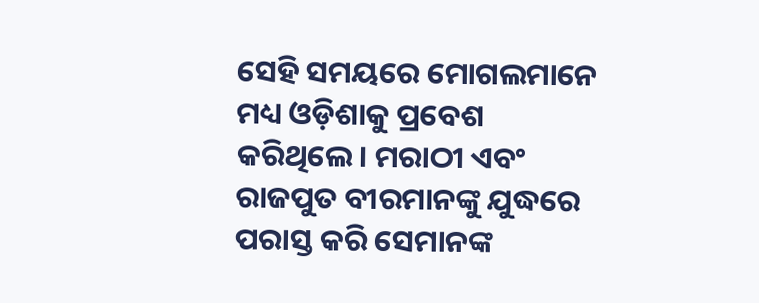ସେହି ସମୟରେ ମୋଗଲମାନେ ମଧ୍ୟ ଓଡ଼ିଶାକୁ ପ୍ରବେଶ କରିଥିଲେ। ମରାଠୀ ଏବଂ ରାଜପୁତ ବୀରମାନଙ୍କୁ ଯୁଦ୍ଧରେ ପରାସ୍ତ କରି ସେମାନଙ୍କ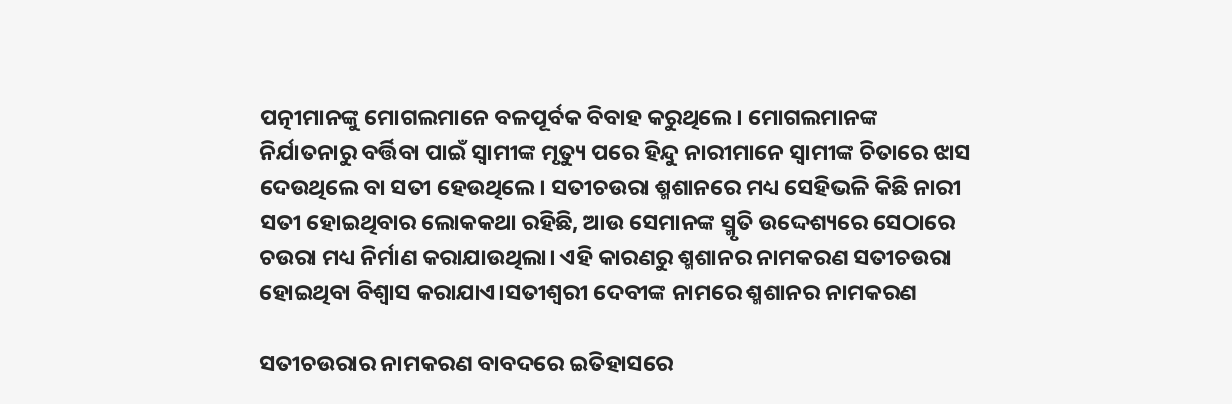ପତ୍ନୀମାନଙ୍କୁ ମୋଗଲମାନେ ବଳପୂର୍ବକ ବିବାହ କରୁଥିଲେ। ମୋଗଲମାନଙ୍କ ନିର୍ଯାତନାରୁ ବର୍ତ୍ତିବା ପାଇଁ ସ୍ଵାମୀଙ୍କ ମୃତ୍ୟୁ ପରେ ହିନ୍ଦୁ ନାରୀମାନେ ସ୍ଵାମୀଙ୍କ ଚିତାରେ ଝାସ ଦେଉଥିଲେ ବା ସତୀ ହେଉଥିଲେ। ସତୀଚଉରା ଶ୍ମଶାନରେ ମଧ୍ୟ ସେହିଭଳି କିଛି ନାରୀ ସତୀ ହୋଇଥିବାର ଲୋକକଥା ରହିଛି, ଆଉ ସେମାନଙ୍କ ସ୍ମୃତି ଉଦ୍ଦେଶ୍ୟରେ ସେଠାରେ ଚଉରା ମଧ୍ୟ ନିର୍ମାଣ କରାଯାଉଥିଲା। ଏହି କାରଣରୁ ଶ୍ମଶାନର ନାମକରଣ ସତୀଚଉରା ହୋଇଥିବା ବିଶ୍ଵାସ କରାଯାଏ।ସତୀଶ୍ଵରୀ ଦେବୀଙ୍କ ନାମରେ ଶ୍ମଶାନର ନାମକରଣ

ସତୀଚଉରାର ନାମକରଣ ବାବଦରେ ଇତିହାସରେ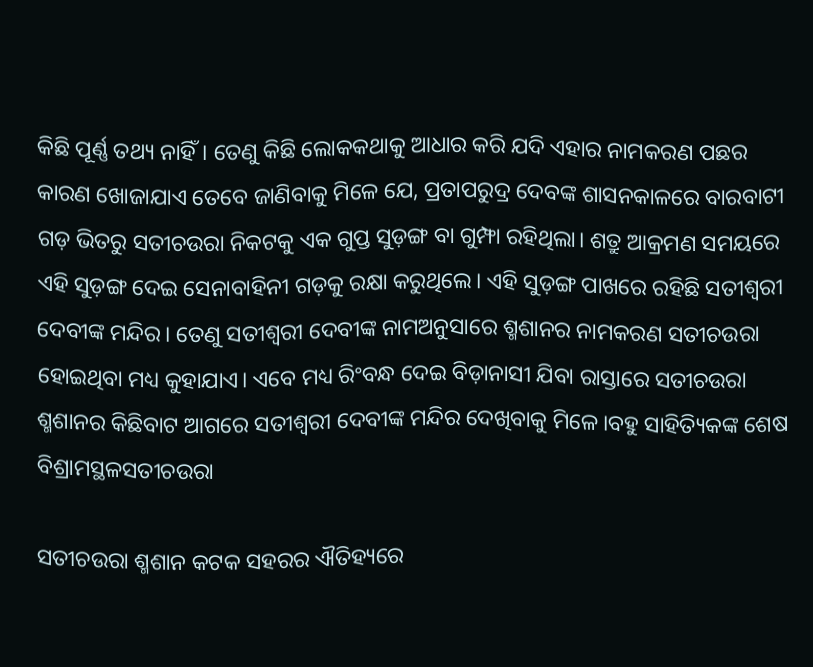କିଛି ପୂର୍ଣ୍ଣ ତଥ୍ୟ ନାହିଁ। ତେଣୁ କିଛି ଲୋକକଥାକୁ ଆଧାର କରି ଯଦି ଏହାର ନାମକରଣ ପଛର କାରଣ ଖୋଜାଯାଏ ତେବେ ଜାଣିବାକୁ ମିଳେ ଯେ, ପ୍ରତାପରୁଦ୍ର ଦେବଙ୍କ ଶାସନକାଳରେ ବାରବାଟୀ ଗଡ଼ ଭିତରୁ ସତୀଚଉରା ନିକଟକୁ ଏକ ଗୁପ୍ତ ସୁଡ଼ଙ୍ଗ ବା ଗୁମ୍ଫା ରହିଥିଲା। ଶତ୍ରୁ ଆକ୍ରମଣ ସମୟରେ ଏହି ସୁଡ଼ଙ୍ଗ ଦେଇ ସେନାବାହିନୀ ଗଡ଼କୁ ରକ୍ଷା କରୁଥିଲେ। ଏହି ସୁଡ଼ଙ୍ଗ ପାଖରେ ରହିଛି ସତୀଶ୍ଵରୀ ଦେବୀଙ୍କ ମନ୍ଦିର। ତେଣୁ ସତୀଶ୍ଵରୀ ଦେବୀଙ୍କ ନାମଅନୁସାରେ ଶ୍ମଶାନର ନାମକରଣ ସତୀଚଉରା ହୋଇଥିବା ମଧ୍ୟ କୁହାଯାଏ। ଏବେ ମଧ୍ୟ ରିଂବନ୍ଧ ଦେଇ ବିଡ଼ାନାସୀ ଯିବା ରାସ୍ତାରେ ସତୀଚଉରା ଶ୍ମଶାନର କିଛିବାଟ ଆଗରେ ସତୀଶ୍ଵରୀ ଦେବୀଙ୍କ ମନ୍ଦିର ଦେଖିବାକୁ ମିଳେ।ବହୁ ସାହିତ୍ୟିକଙ୍କ ଶେଷ ବିଶ୍ରାମସ୍ଥଳସତୀଚଉରା

ସତୀଚଉରା ଶ୍ମଶାନ କଟକ ସହରର ଐତିହ୍ୟରେ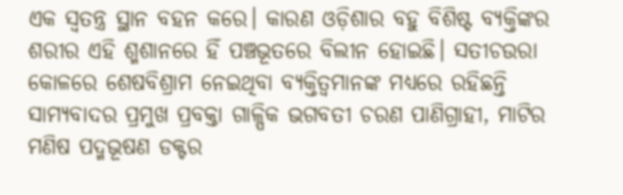ଏକ ସ୍ଵତନ୍ତ୍ର ସ୍ଥାନ ବହନ କରେ। କାରଣ ଓଡ଼ିଶାର ବହୁ ବିଶିଷ୍ଟ ବ୍ୟକ୍ତିଙ୍କର ଶରୀର ଏହି ଶ୍ମଶାନରେ ହିଁ ପଞ୍ଚଭୂତରେ ବିଲୀନ ହୋଇଛି। ସତୀଚଉରା କୋଳରେ ଶେଷବିଶ୍ରାମ ନେଇଥିବା ବ୍ୟକ୍ତିତ୍ଵମାନଙ୍କ ମଧ୍ୟରେ ରହିଛନ୍ତି ସାମ୍ୟବାଦର ପ୍ରମୁଖ ପ୍ରବକ୍ତା ଗାଳ୍ପିକ ଭଗବତୀ ଚରଣ ପାଣିଗ୍ରାହୀ, ମାଟିର ମଣିଷ ପଦ୍ମଭୂଷଣ ଡକ୍ଟର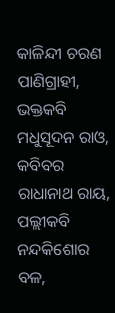କାଳିନ୍ଦୀ ଚରଣ ପାଣିଗ୍ରାହୀ, ଭକ୍ତକବି ମଧୁସୂଦନ ରାଓ, କବିବର ରାଧାନାଥ ରାୟ, ପଲ୍ଲୀକବି ନନ୍ଦକିଶୋର ବଳ,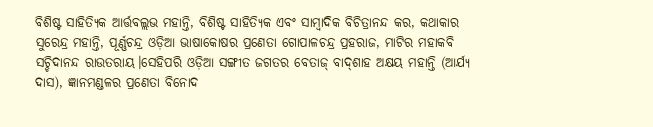ବିଶିଷ୍ଟ ସାହିତ୍ୟିକ ଆର୍ତ୍ତବଲ୍ଲଭ ମହାନ୍ତି, ବିଶିଷ୍ଟ ସାହିତ୍ୟିକ ଏବଂ ସାମ୍ବାଦିକ ବିଚିତ୍ରାନନ୍ଦ କର, କଥାକାର ସୁରେନ୍ଦ୍ର ମହାନ୍ତି, ପୂର୍ଣ୍ଣଚନ୍ଦ୍ର ଓଡ଼ିଆ ଭାଷାକୋଷର ପ୍ରଣେତା ଗୋପାଳଚନ୍ଦ୍ର ପ୍ରହରାଜ, ମାଟିର ମହାକବି ସଚ୍ଚିଦାନନ୍ଦ ରାଉତରାୟ।ସେହିପରି ଓଡ଼ିଆ ସଙ୍ଗୀତ ଜଗତର ବେତାଜ୍‌ ବାଦ୍‌ଶାହ ଅକ୍ଷୟ ମହାନ୍ତି (ଆର୍ଯ୍ୟ ଦାସ), ଜ୍ଞାନମଣ୍ଡଳର ପ୍ରଣେତା ବିନୋଦ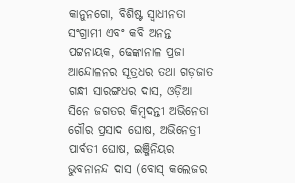କାନୁନଗୋ, ବିଶିଷ୍ଟ ସ୍ଵାଧୀନତା ସଂଗ୍ରାମୀ ଏବଂ କବି ଅନନ୍ତ ପଟ୍ଟନାୟକ, ଢେଙ୍କାନାଳ ପ୍ରଜା ଆନ୍ଦୋଳନର ସୂତ୍ରଧର ତଥା ଗଡ଼ଜାତ ଗନ୍ଧୀ ସାରଙ୍ଗଧର ଦାସ, ଓଡ଼ିଆ ସିନେ ଜଗତର କିମ୍ଵଦନ୍ତୀ ଅଭିନେତା ଗୌର ପ୍ରସାଦ ଘୋଷ, ଅଭିନେତ୍ରୀ ପାର୍ବତୀ ଘୋଷ, ଇଞ୍ଜିନିୟର ଭୁବନାନନ୍ଦ ଦାସ (ବୋସ୍ କଲେଜର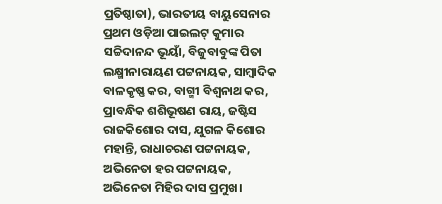ପ୍ରତିଷ୍ଠାତା), ଭାରତୀୟ ବାୟୁସେନାର ପ୍ରଥମ ଓଡ଼ିଆ ପାଇଲଟ୍ କୁମାର ସଚ୍ଚିଦାନନ୍ଦ ଭୂୟାଁ, ବିଜୁବାବୁଙ୍କ ପିତା ଲକ୍ଷ୍ମୀନାରାୟଣ ପଟ୍ଟନାୟକ, ସାମ୍ଵାଦିକ ବାଳକୃଷ୍ଣ କର, ବାଗ୍ମୀ ବିଶ୍ଵନାଥ କର, ପ୍ରାବନ୍ଧିକ ଶଶିଭୂଷଣ ରାୟ, ଜଷ୍ଟିସ ରାଜକିଶୋର ଦାସ, ଯୁଗଳ କିଶୋର ମହାନ୍ତି, ରାଧାଚରଣ ପଟ୍ଟନାୟକ, ଅଭିନେତା ହର ପଟ୍ଟନାୟକ, ଅଭିନେତା ମିହିର ଦାସ ପ୍ରମୁଖ।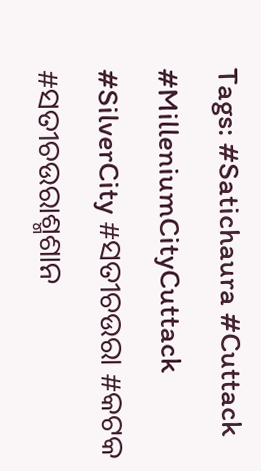Tags: #Satichaura #Cuttack #MilleniumCityCuttack #SilverCity #ସତୀଚଉରା #କଟକ #ସତୀଚଉରାଶ୍ମଶାନ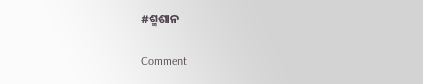#ଶ୍ମଶାନ

Comment